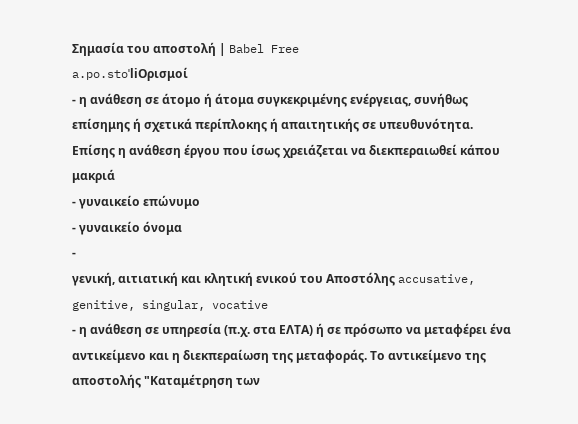Σημασία του αποστολή | Babel Free
a.po.stoˈliΟρισμοί
- η ανάθεση σε άτομο ή άτομα συγκεκριμένης ενέργειας, συνήθως επίσημης ή σχετικά περίπλοκης ή απαιτητικής σε υπευθυνότητα. Επίσης η ανάθεση έργου που ίσως χρειάζεται να διεκπεραιωθεί κάπου μακριά
- γυναικείο επώνυμο
- γυναικείο όνομα
-
γενική, αιτιατική και κλητική ενικού του Αποστόλης accusative, genitive, singular, vocative
- η ανάθεση σε υπηρεσία (π.χ. στα ΕΛΤΑ) ή σε πρόσωπο να μεταφέρει ένα αντικείμενο και η διεκπεραίωση της μεταφοράς. Το αντικείμενο της αποστολής "Καταμέτρηση των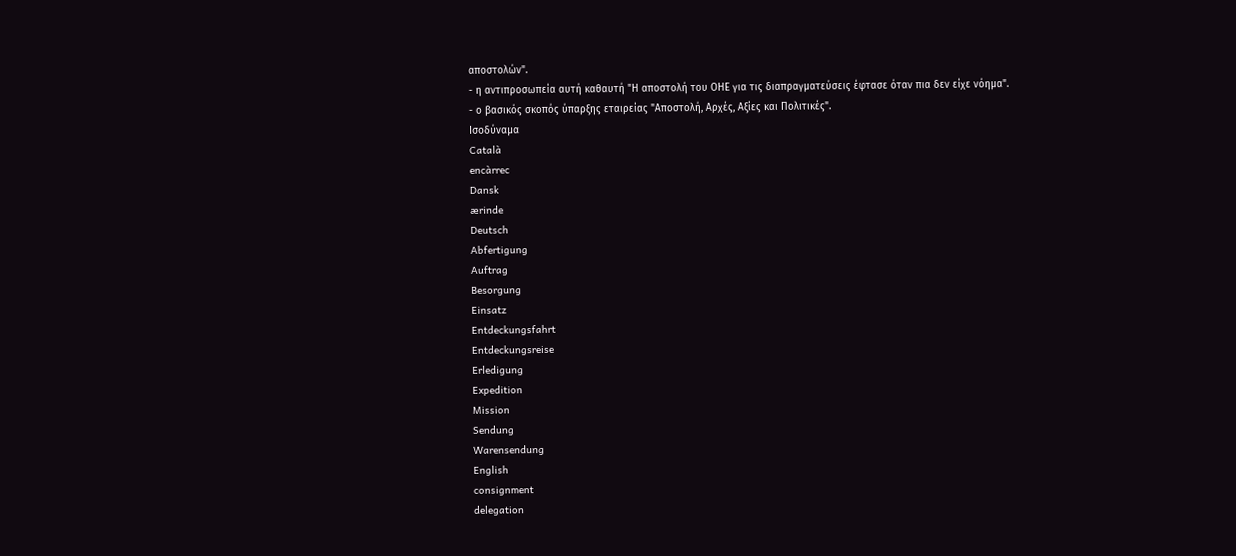αποστολών".
- η αντιπροσωπεία αυτή καθαυτή "Η αποστολή του ΟΗΕ για τις διαπραγματεύσεις έφτασε όταν πια δεν είχε νόημα".
- ο βασικός σκοπός ύπαρξης εταιρείας "Αποστολή, Αρχές, Αξίες και Πολιτικές".
Ισοδύναμα
Català
encàrrec
Dansk
ærinde
Deutsch
Abfertigung
Auftrag
Besorgung
Einsatz
Entdeckungsfahrt
Entdeckungsreise
Erledigung
Expedition
Mission
Sendung
Warensendung
English
consignment
delegation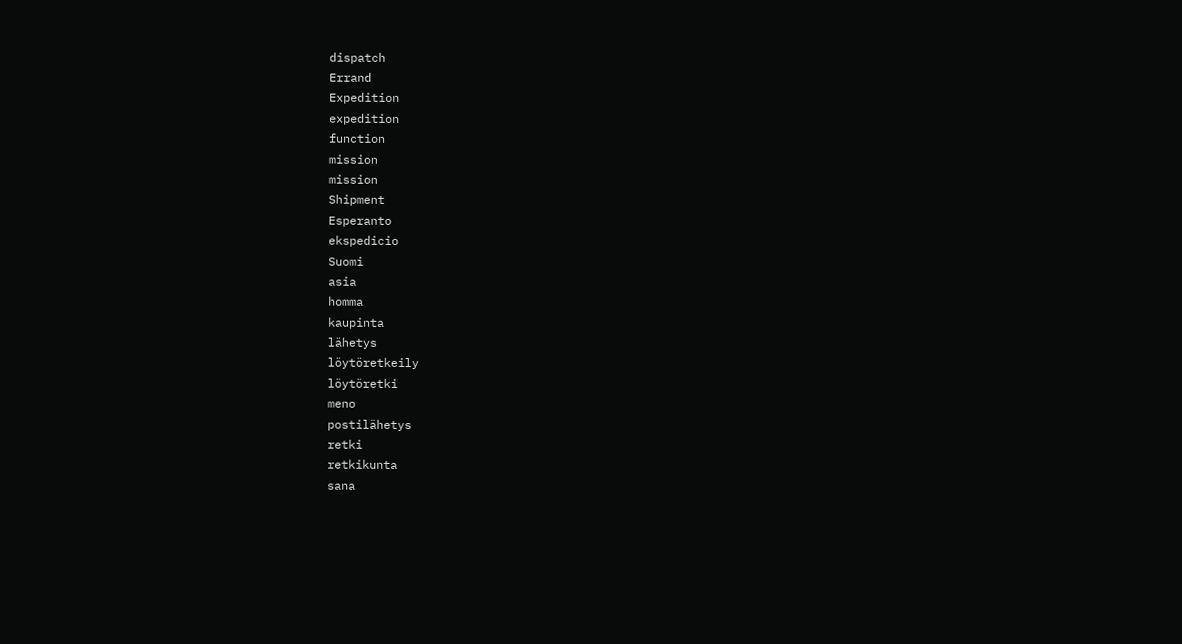dispatch
Errand
Expedition
expedition
function
mission
mission
Shipment
Esperanto
ekspedicio
Suomi
asia
homma
kaupinta
lähetys
löytöretkeily
löytöretki
meno
postilähetys
retki
retkikunta
sana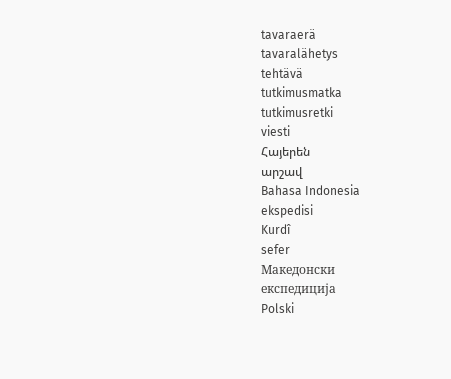tavaraerä
tavaralähetys
tehtävä
tutkimusmatka
tutkimusretki
viesti
Հայերեն
արշավ
Bahasa Indonesia
ekspedisi
Kurdî
sefer
Македонски
експедиција
Polski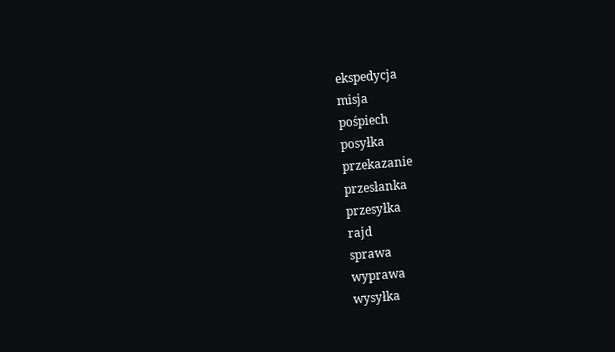ekspedycja
misja
pośpiech
posyłka
przekazanie
przesłanka
przesyłka
rajd
sprawa
wyprawa
wysyłka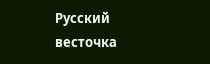Русский
весточка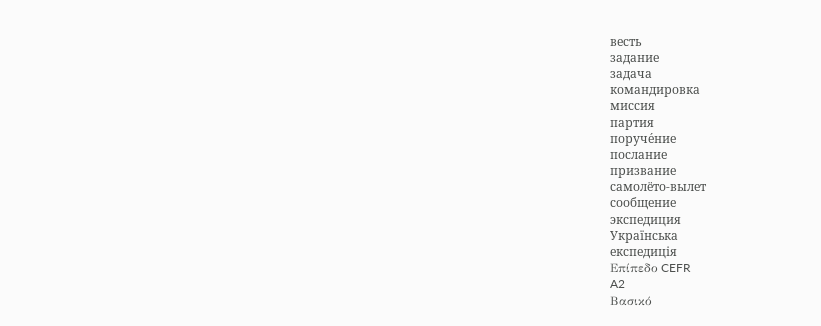весть
задание
задача
командировка
миссия
партия
поруче́ние
послание
призвание
самолёто-вылет
сообщение
экспедиция
Українська
експедиція
Επίπεδο CEFR
A2
Βασικό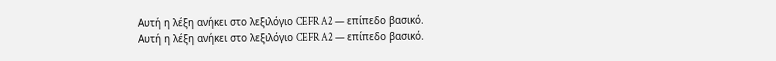Αυτή η λέξη ανήκει στο λεξιλόγιο CEFR A2 — επίπεδο βασικό.
Αυτή η λέξη ανήκει στο λεξιλόγιο CEFR A2 — επίπεδο βασικό.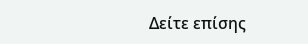Δείτε επίσης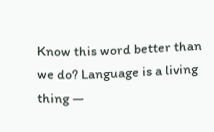Know this word better than we do? Language is a living thing —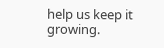help us keep it growing.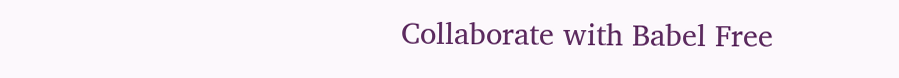Collaborate with Babel Free